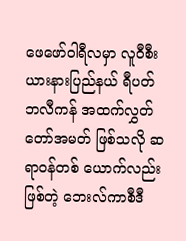ဖေဖော်ဝါရီလမှာ လူဝီစီးယားနားပြည်နယ် ရီပတ်ဘလီကန် အထက်လွှတ်တော်အမတ် ဖြစ်သလို ဆရာဝန်တစ် ယောက်လည်းဖြစ်တဲ့ ဘေးလ်ကာစီဒီ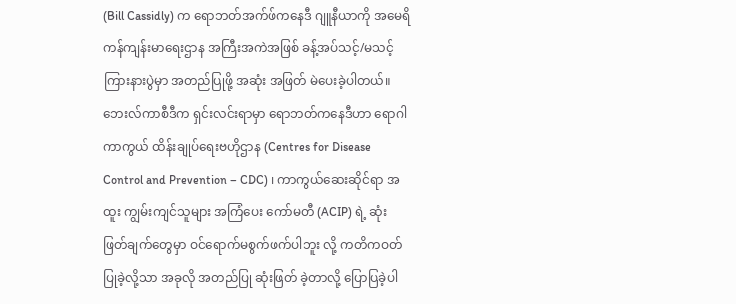(Bill Cassidly) က ရောဘတ်အက်ဖ်ကနေဒီ ဂျူနီယာကို အမေရိကန်ကျန်းမာရေးဌာန အကြီးအကဲအဖြစ် ခန့်အပ်သင့်/မသင့် ကြားနားပွဲမှာ အတည်ပြုဖို့ အဆုံး အဖြတ် မဲပေးခဲ့ပါတယ်။ ဘေးလ်ကာစီဒီက ရှင်းလင်းရာမှာ ရောဘတ်ကနေဒီဟာ ရောဂါကာကွယ် ထိန်းချုပ်ရေးဗဟိုဌာန (Centres for Disease Control and Prevention – CDC) ၊ ကာကွယ်ဆေးဆိုင်ရာ အထူး ကျွမ်းကျင်သူများ အကြံပေး ကော်မတီ (ACIP) ရဲ့ ဆုံးဖြတ်ချက်တွေမှာ ဝင်ရောက်မစွက်ဖက်ပါဘူး လို့ ကတိကဝတ်ပြုခဲ့လို့သာ အခုလို အတည်ပြု ဆုံးဖြတ် ခဲ့တာလို့ ပြောပြခဲ့ပါ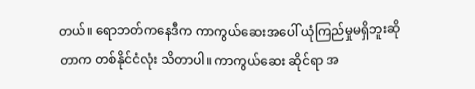တယ်။ ရောဘတ်ကနေဒီက ကာကွယ်ဆေးအပေါ် ယုံကြည်မှုမရှိဘူးဆိုတာက တစ်နိုင်ငံလုံး သိတာပါ။ ကာကွယ်ဆေး ဆိုင်ရာ အ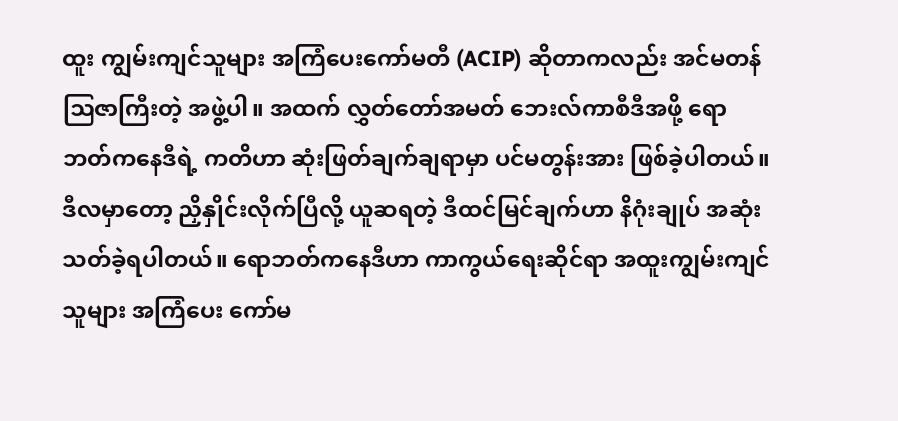ထူး ကျွမ်းကျင်သူများ အကြံပေးကော်မတီ (ACIP) ဆိုတာကလည်း အင်မတန် ဩဇာကြီးတဲ့ အဖွဲ့ပါ။ အထက် လွှတ်တော်အမတ် ဘေးလ်ကာစီဒီအဖို့ ရောဘတ်ကနေဒီရဲ့ ကတိဟာ ဆုံးဖြတ်ချက်ချရာမှာ ပင်မတွန်းအား ဖြစ်ခဲ့ပါတယ်။ ဒီလမှာတော့ ညှိနှိုင်းလိုက်ပြီလို့ ယူဆရတဲ့ ဒီထင်မြင်ချက်ဟာ နိဂုံးချုပ် အဆုံးသတ်ခဲ့ရပါတယ်။ ရောဘတ်ကနေဒီဟာ ကာကွယ်ရေးဆိုင်ရာ အထူးကျွမ်းကျင်သူများ အကြံပေး ကော်မ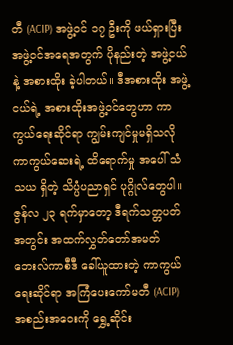တီ (ACIP) အဖွဲ့ဝင် ၁၇ ဦးကို ဖယ်ရှားပြီး အဖွဲ့ဝင်အရေအတွက် ပိုနည်းတဲ့ အဖွဲ့ငယ်နဲ့ အစားထိုး ခဲ့ပါတယ်။ ဒီအစားထိုး အဖွဲ့ငယ်ရဲ့ အစားထိုးအဖွဲ့ဝင်တွေဟာ ကာကွယ်ရေးဆိုင်ရာ ကျွမ်းကျင်မှုမရှိသလို ကာကွယ်ဆေးရဲ့ ထိရောက်မှု အပေါ် သံသယ ရှိတဲ့ သိပ္ပံပညာရှင် ပုဂ္ဂိုလ်တွေပါ။ ဇွန်လ ၂၃ ရက်မှာတော့ ဒီရက်သတ္တပတ်အတွင်း အထက်လွှတ်တော်အမတ် ဘေးလ်ကာစီဒီ ခေါ်ယူထားတဲ့ ကာကွယ်ရေးဆိုင်ရာ အကြံပေးကော်မတီ (ACIP) အစည်းအဝေးကို ရွှေ့ဆိုင်း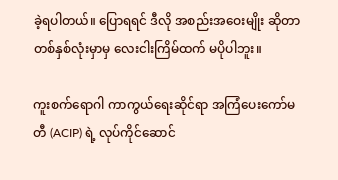ခဲ့ရပါတယ်။ ပြောရရင် ဒီလို အစည်းအဝေးမျိုး ဆိုတာ တစ်နှစ်လုံးမှာမှ လေးငါးကြိမ်ထက် မပိုပါဘူး။

ကူးစက်ရောဂါ ကာကွယ်ရေးဆိုင်ရာ အကြံပေးကော်မတီ (ACIP) ရဲ့ လုပ်ကိုင်ဆောင်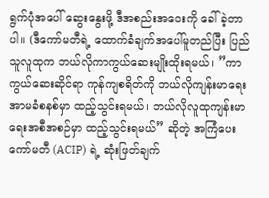ရွက်ပုံအပေါ် ဆွေးနွေးဖို့ ဒီအစည်းအဝေးကို ခေါ်ခဲ့တာပါ။ (ဒီကော်မတီရဲ့ ထောက်ခံချက်အပေါ်မူတည်ပြီး ပြည်သူလူထုက ဘယ်လိုကာကွယ်ဆေးမျိုးထိုးရမယ်၊ ”ကာကွယ်ဆေးဆိုင်ရာ ကုန်ကျစရိတ်ကို ဘယ်လိုကျန်းမာရေး အာမခံစနစ်မှာ ထည့်သွင်းရမယ်၊ ဘယ်လိုလူထုကျန်းမာရေးအစီအစဉ်မှာ ထည့်သွင်းရမယ်” ဆိုတဲ့ အကြံပေးကော်မတီ (ACIP) ရဲ့ ဆုံးဖြတ်ချက်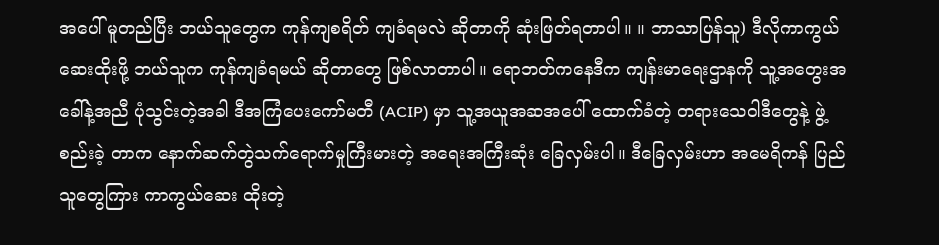အပေါ် မူတည်ပြီး ဘယ်သူတွေက ကုန်ကျစရိတ် ကျခံရမလဲ ဆိုတာကို ဆုံးဖြတ်ရတာပါ။ ။ ဘာသာပြန်သူ) ဒီလိုကာကွယ်ဆေးထိုးဖို့ ဘယ်သူက ကုန်ကျခံရမယ် ဆိုတာတွေ ဖြစ်လာတာပါ။ ရောဘတ်ကနေဒီက ကျန်းမာရေးဌာနကို သူ့အတွေးအခေါ်နဲ့အညီ ပုံသွင်းတဲ့အခါ ဒီအကြံပေးကော်မတီ (ACIP) မှာ သူ့အယူအဆအပေါ် ထောက်ခံတဲ့ တရားသေဝါဒီတွေနဲ့ ဖွဲ့စည်းခဲ့ တာက နောက်ဆက်တွဲသက်ရောက်မှုကြီးမားတဲ့ အရေးအကြီးဆုံး ခြေလှမ်းပါ။ ဒီခြေလှမ်းဟာ အမေရိကန် ပြည်သူတွေကြား ကာကွယ်ဆေး ထိုးတဲ့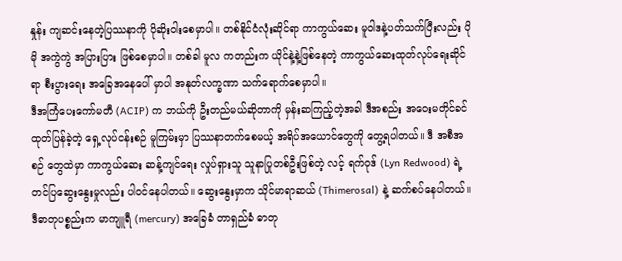နှုန်း ကျဆင်းနေတဲ့ပြဿနာကို ပိုဆိုးဝါးစေမှာပါ။ တစ်နိုင်ငံလုံးဆိုင်ရာ ကာကွယ်ဆေး မူဝါဒနဲ့ပတ်သက်ပြီးလည်း ပိုမို အကွဲကွဲ အပြားပြား ဖြစ်စေမှာပါ။ တစ်ခါ မူလ ကတည်းက ယိုင်နဲ့နဲ့ဖြစ်နေတဲ့ ကာကွယ်ဆေးထုတ်လုပ်ရေးဆိုင်ရာ စီးပွားရေး အခြေအနေပေါ် မှာပါ အနုတ်လက္ခဏာ သက်ရောက်စေမှာပါ။
ဒီအကြံပေးကော်မတီ (ACIP) က ဘယ်ကို ဦးတည်မယ်ဆိုတာကို မှန်းဆကြည့်တဲ့အခါ ဒီအစည်း အဝေးမတိုင်ခင် ထုတ်ပြန်ခဲ့တဲ့ ရှေ့လုပ်ငန်းစဉ် မူကြမ်းမှာ ပြဿနာတက်စေမယ့် အရိပ်အယောင်တွေကို တွေ့ရပါတယ်။ ဒီ အစီအစဉ် တွေထဲမှာ ကာကွယ်ဆေး ဆန့်ကျင်ရေး လှုပ်ရှားသူ သူနာပြုတစ်ဦးဖြစ်တဲ့ လင့် ရက်ဝုဒ် (Lyn Redwood) ရဲ့ တင်ပြဆွေးနွေးမှုလည်း ပါဝင်နေပါတယ်။ ဆွေးနွေးမှာက သိုင်မာရာဆယ် (Thimerosal) နဲ့ ဆက်စပ်နေပါတယ်။ ဒီဓာတုပစ္စည်းက မာကျူရီ (mercury) အခြေခံ တာရှည်ခံ ဓာတု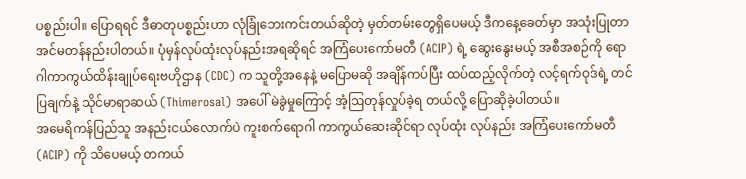ပစ္စည်းပါ။ ပြောရရင် ဒီဓာတုပစ္စည်းဟာ လုံခြုံဘေးကင်းတယ်ဆိုတဲ့ မှတ်တမ်းတွေရှိပေမယ့် ဒီကနေ့ခေတ်မှာ အသုံးပြုတာ အင်မတန်နည်းပါတယ်။ ပုံမှန်လုပ်ထုံးလုပ်နည်းအရဆိုရင် အကြံပေးကော်မတီ (ACIP) ရဲ့ ဆွေးနွေးမယ့် အစီအစဉ်ကို ရောဂါကာကွယ်ထိန်းချုပ်ရေးဗဟိုဌာန (CDC) က သူတို့အနေနဲ့ မပြောမဆို အချိန်ကပ်ပြီး ထပ်ထည့်လိုက်တဲ့ လင့်ရက်ဝုဒ်ရဲ့ တင်ပြချက်နဲ့ သိုင်မာရာဆယ် (Thimerosal) အပေါ် မဲခွဲမှုကြောင့် အံ့ဩတုန်လှုပ်ခဲ့ရ တယ်လို့ ပြောဆိုခဲ့ပါတယ်။
အမေရိကန်ပြည်သူ အနည်းငယ်လောက်ပဲ ကူးစက်ရောဂါ ကာကွယ်ဆေးဆိုင်ရာ လုပ်ထုံး လုပ်နည်း အကြံပေးကော်မတီ (ACIP) ကို သိပေမယ့် တကယ်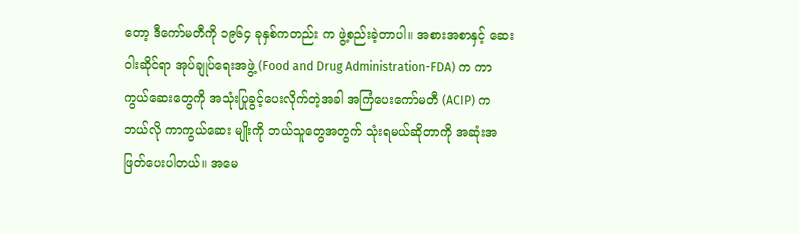တော့ ဒီကော်မတီကို ၁၉၆၄ ခုနှစ်ကတည်း က ဖွဲ့စည်းခဲ့တာပါ။ အစားအစာနှင့် ဆေးဝါးဆိုင်ရာ အုပ်ချုပ်ရေးအဖွဲ့ (Food and Drug Administration-FDA) က ကာကွယ်ဆေးတွေကို အသုံးပြုခွင့်ပေးလိုက်တဲ့အခါ အကြံပေးကော်မတီ (ACIP) က ဘယ်လို ကာကွယ်ဆေး မျိုးကို ဘယ်သူတွေအတွက် သုံးရမယ်ဆိုတာကို အဆုံးအဖြတ်ပေးပါတယ်။ အမေ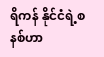ရိကန် နိုင်ငံရဲ့စနစ်ဟာ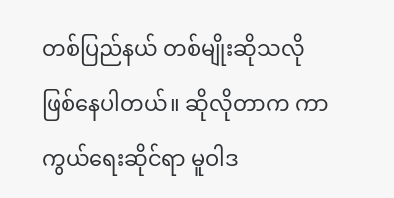တစ်ပြည်နယ် တစ်မျိုးဆိုသလို ဖြစ်နေပါတယ်။ ဆိုလိုတာက ကာကွယ်ရေးဆိုင်ရာ မူဝါဒ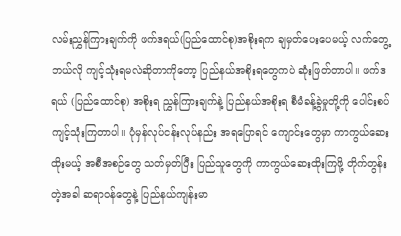လမ်းညွှန်ကြားချက်ကို ဖက်ဒရယ်(ပြည်ထောင်စု)အစိုးရက ချမှတ်ပေးပေမယ့် လက်တွေ့ဘယ်လို ကျင့်သုံးရမလဲဆိုတာကိုတော့ ပြည်နယ်အစိုးရတွေကပဲ ဆုံးဖြတ်တာပါ။ ဖက်ဒရယ် (ပြည်ထောင်စု) အစိုးရ ညွှန်ကြားချက်နဲ့ ပြည်နယ်အစိုးရ စီမံခန့်ခွဲမှုတို့ကို ပေါင်းစပ်ကျင့်သုံးကြတာပါ။ ပုံမှန်လုပ်ငန်းလုပ်နည်း အရပြောရင် ကျောင်းတွေမှာ ကာကွယ်ဆေးထိုးမယ့် အစီအစဉ်တွေ သတ်မှတ်ပြီး ပြည်သူတွေကို ကာကွယ်ဆေးထိုးကြဖို့ တိုက်တွန်းတဲ့အခါ ဆရာဝန်တွေနဲ့ ပြည်နယ်ကျန်းမာ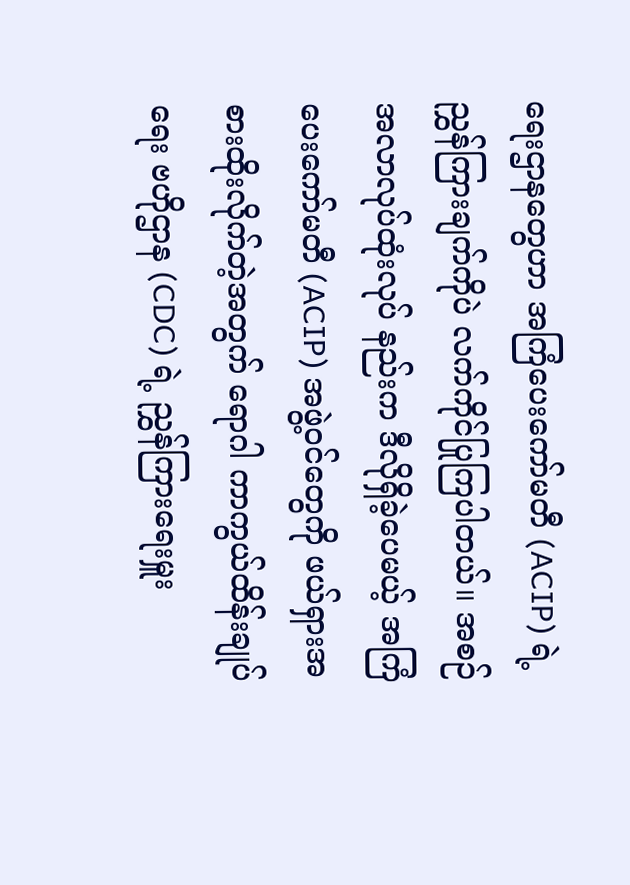ရေးဌာနတွေဟာ အကြံပေးကော်မတီ (ACIP) ရဲ့ ညွှန်ကြားချက်ကိုပဲ လက်ကိုင်ပြုကြပါတယ်။ အစဉ်အလာလုပ်ထုံးလုပ် နည်းက ဒီလိုရှိခဲ့ပေမယ့် အကြံပေးကော်မတီ (ACIP) အဖွဲ့ဝင်တွေကို ဖယ်ရှားအစားထိုးလိုက်တဲ့အတွက် ရောဂါ ကာကွယ်ထိန်းချုပ်ရေး ဗဟိုဌာန (CDC) ရဲ့ ညွှန်ကြားရေးမှူး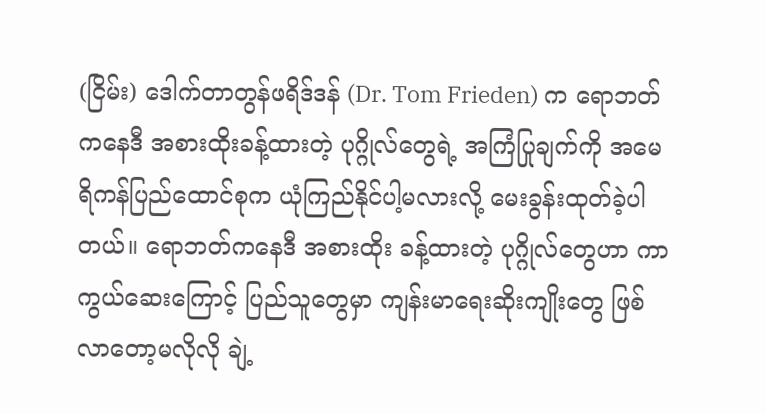(ငြိမ်း) ဒေါက်တာတွန်ဖရိဒ်ဒန် (Dr. Tom Frieden) က ရောဘတ်ကနေဒီ အစားထိုးခန့်ထားတဲ့ ပုဂ္ဂိုလ်တွေရဲ့ အကြံပြုချက်ကို အမေရိကန်ပြည်ထောင်စုက ယုံကြည်နိုင်ပါ့မလားလို့ မေးခွန်းထုတ်ခဲ့ပါတယ်။ ရောဘတ်ကနေဒီ အစားထိုး ခန့်ထားတဲ့ ပုဂ္ဂိုလ်တွေဟာ ကာကွယ်ဆေးကြောင့် ပြည်သူတွေမှာ ကျန်းမာရေးဆိုးကျိုးတွေ ဖြစ်လာတော့မလိုလို ချဲ့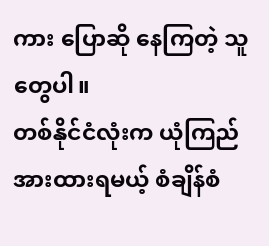ကား ပြောဆို နေကြတဲ့ သူတွေပါ။
တစ်နိုင်ငံလုံးက ယုံကြည်အားထားရမယ့် စံချိန်စံ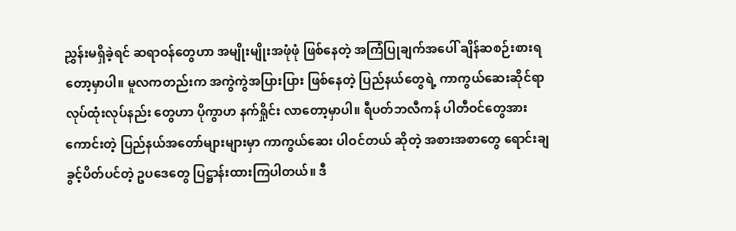ညွှန်းမရှိခဲ့ရင် ဆရာဝန်တွေဟာ အမျိုးမျိုးအဖုံဖုံ ဖြစ်နေတဲ့ အကြံပြုချက်အပေါ် ချိန်ဆစဉ်းစားရတော့မှာပါ။ မူလကတည်းက အကွဲကွဲအပြားပြား ဖြစ်နေတဲ့ ပြည်နယ်တွေရဲ့ ကာကွယ်ဆေးဆိုင်ရာ လုပ်ထုံးလုပ်နည်း တွေဟာ ပိုကွာဟ နက်ရှိုင်း လာတော့မှာပါ။ ရီပတ်ဘလီကန် ပါတီဝင်တွေအားကောင်းတဲ့ ပြည်နယ်အတော်များများမှာ ကာကွယ်ဆေး ပါဝင်တယ် ဆိုတဲ့ အစားအစာတွေ ရောင်းချခွင့်ပိတ်ပင်တဲ့ ဥပဒေတွေ ပြဋ္ဌာန်းထားကြပါတယ်။ ဒီ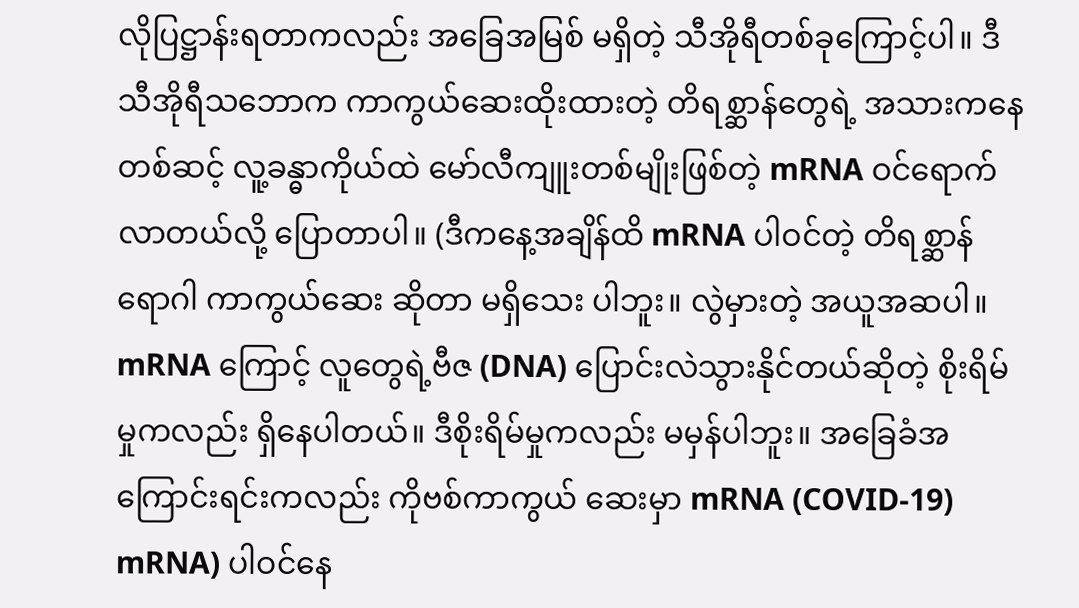လိုပြဋ္ဌာန်းရတာကလည်း အခြေအမြစ် မရှိတဲ့ သီအိုရီတစ်ခုကြောင့်ပါ။ ဒီသီအိုရီသဘောက ကာကွယ်ဆေးထိုးထားတဲ့ တိရစ္ဆာန်တွေရဲ့ အသားကနေတစ်ဆင့် လူ့ခန္ဓာကိုယ်ထဲ မော်လီကျူးတစ်မျိုးဖြစ်တဲ့ mRNA ဝင်ရောက်လာတယ်လို့ ပြောတာပါ။ (ဒီကနေ့အချိန်ထိ mRNA ပါဝင်တဲ့ တိရစ္ဆာန်ရောဂါ ကာကွယ်ဆေး ဆိုတာ မရှိသေး ပါဘူး။ လွဲမှားတဲ့ အယူအဆပါ။ mRNA ကြောင့် လူတွေရဲ့ဗီဇ (DNA) ပြောင်းလဲသွားနိုင်တယ်ဆိုတဲ့ စိုးရိမ်မှုကလည်း ရှိနေပါတယ်။ ဒီစိုးရိမ်မှုကလည်း မမှန်ပါဘူး။ အခြေခံအကြောင်းရင်းကလည်း ကိုဗစ်ကာကွယ် ဆေးမှာ mRNA (COVID-19) mRNA) ပါဝင်နေ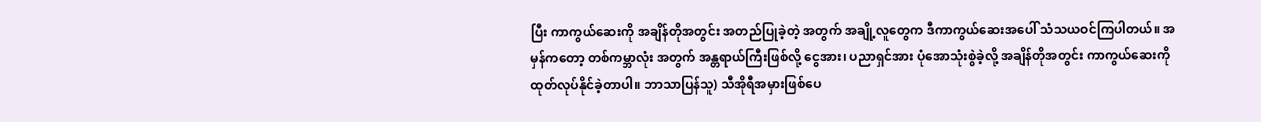ပြီး ကာကွယ်ဆေးကို အချိန်တိုအတွင်း အတည်ပြုခဲ့တဲ့ အတွက် အချို့လူတွေက ဒီကာကွယ်ဆေးအပေါ် သံသယဝင်ကြပါတယ်။ အမှန်ကတော့ တစ်ကမ္ဘာလုံး အတွက် အန္တရာယ်ကြီးဖြစ်လို့ ငွေအား၊ ပညာရှင်အား ပုံအောသုံးစွဲခဲ့လို့ အချိန်တိုအတွင်း ကာကွယ်ဆေးကို ထုတ်လုပ်နိုင်ခဲ့တာပါ။ ဘာသာပြန်သူ) သီအိုရီအမှားဖြစ်ပေ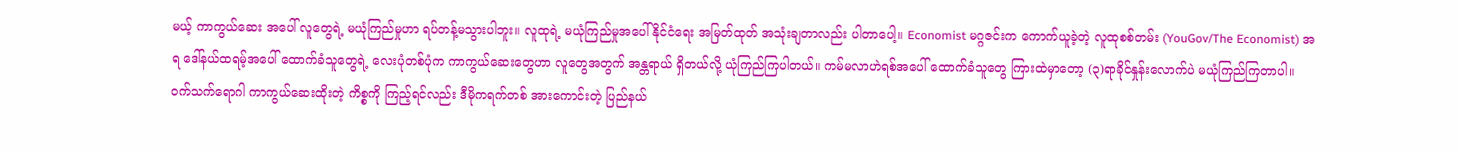မယ့် ကာကွယ်ဆေး အပေါ် လူတွေရဲ့ မယုံကြည်မှုဟာ ရပ်တန့်မသွားပါဘူး။ လူထုရဲ့ မယုံကြည်မှုအပေါ် နိုင်ငံရေး အမြတ်ထုတ် အသုံးချတာလည်း ပါတာပေါ့။ Economist မဂ္ဂဇင်းက ကောက်ယူခဲ့တဲ့ လူထုစစ်တမ်း (YouGov/The Economist) အရ ဒေါ်နယ်ထရမ့်အပေါ် ထောက်ခံသူတွေရဲ့ လေးပုံတစ်ပုံက ကာကွယ်ဆေးတွေဟာ လူတွေအတွက် အန္တရာယ် ရှိတယ်လို့ ယုံကြည်ကြပါတယ်။ ကမ်မလာဟဲရစ်အပေါ် ထောက်ခံသူတွေ ကြားထဲမှာတော့ (၃)ရာခိုင်နှုန်းလောက်ပဲ မယုံကြည်ကြတာပါ။ ဝက်သက်ရောဂါ ကာကွယ်ဆေးထိုးတဲ့ ကိစ္စကို ကြည့်ရင်လည်း ဒီမိုကရက်တစ် အားကောင်းတဲ့ ပြည်နယ်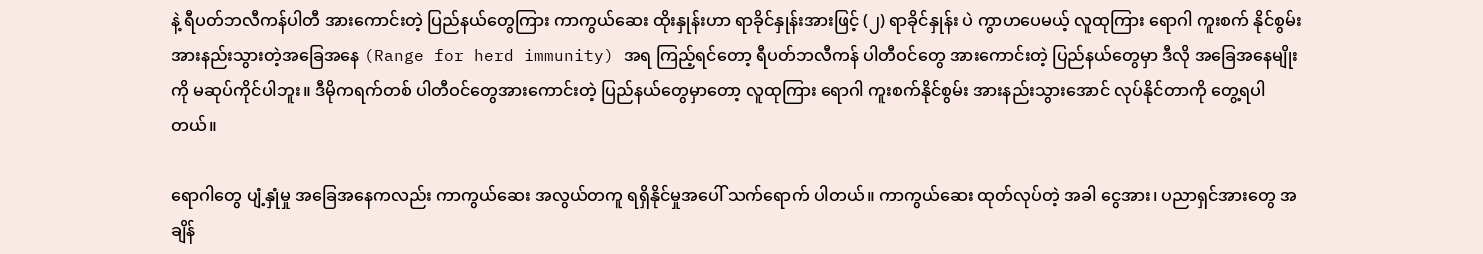နဲ့ ရီပတ်ဘလီကန်ပါတီ အားကောင်းတဲ့ ပြည်နယ်တွေကြား ကာကွယ်ဆေး ထိုးနှုန်းဟာ ရာခိုင်နှုန်းအားဖြင့် (၂) ရာခိုင်နှုန်း ပဲ ကွာဟပေမယ့် လူထုကြား ရောဂါ ကူးစက် နိုင်စွမ်းအားနည်းသွားတဲ့အခြေအနေ (Range for herd immunity) အရ ကြည့်ရင်တော့ ရီပတ်ဘလီကန် ပါတီဝင်တွေ အားကောင်းတဲ့ ပြည်နယ်တွေမှာ ဒီလို အခြေအနေမျိုးကို မဆုပ်ကိုင်ပါဘူး။ ဒီမိုကရက်တစ် ပါတီဝင်တွေအားကောင်းတဲ့ ပြည်နယ်တွေမှာတော့ လူထုကြား ရောဂါ ကူးစက်နိုင်စွမ်း အားနည်းသွားအောင် လုပ်နိုင်တာကို တွေ့ရပါတယ်။

ရောဂါတွေ ပျံ့နှုံမှု အခြေအနေကလည်း ကာကွယ်ဆေး အလွယ်တကူ ရရှိနိုင်မှုအပေါ် သက်ရောက် ပါတယ်။ ကာကွယ်ဆေး ထုတ်လုပ်တဲ့ အခါ ငွေအား၊ ပညာရှင်အားတွေ အချိန်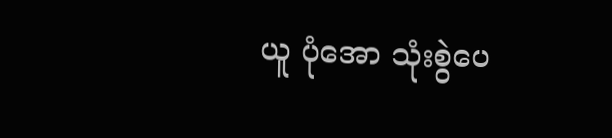ယူ ပုံအော သုံးစွဲပေ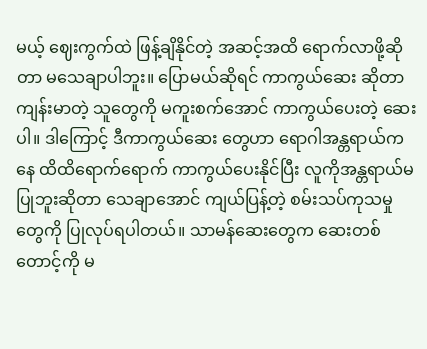မယ့် ဈေးကွက်ထဲ ဖြန့်ချိနိုင်တဲ့ အဆင့်အထိ ရောက်လာဖို့ဆိုတာ မသေချာပါဘူး။ ပြောမယ်ဆိုရင် ကာကွယ်ဆေး ဆိုတာ ကျန်းမာတဲ့ သူတွေကို မကူးစက်အောင် ကာကွယ်ပေးတဲ့ ဆေးပါ။ ဒါကြောင့် ဒီကာကွယ်ဆေး တွေဟာ ရောဂါအန္တရာယ်ကနေ ထိထိရောက်ရောက် ကာကွယ်ပေးနိုင်ပြီး လူကိုအန္တရာယ်မပြုဘူးဆိုတာ သေချာအောင် ကျယ်ပြန့်တဲ့ စမ်းသပ်ကုသမှုတွေကို ပြုလုပ်ရပါတယ်။ သာမန်ဆေးတွေက ဆေးတစ်တောင့်ကို မ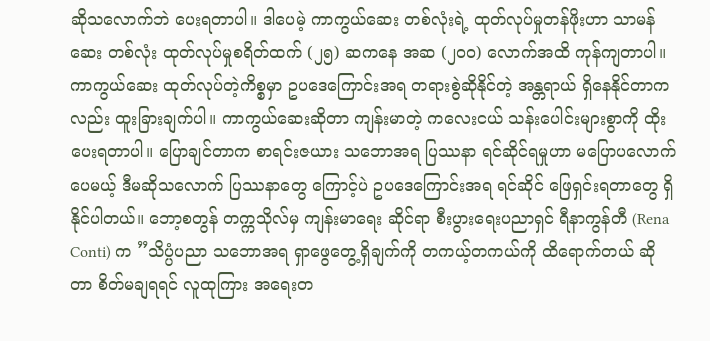ဆိုသလောက်ဘဲ ပေးရတာပါ။ ဒါပေမဲ့ ကာကွယ်ဆေး တစ်လုံးရဲ့ ထုတ်လုပ်မှုတန်ဖိုးဟာ သာမန်ဆေး တစ်လုံး ထုတ်လုပ်မှုစရိတ်ထက် (၂၅) ဆကနေ အဆ (၂၀၀) လောက်အထိ ကုန်ကျတာပါ။ ကာကွယ်ဆေး ထုတ်လုပ်တဲ့ကိစ္စမှာ ဥပဒေကြောင်းအရ တရားစွဲဆိုနိုင်တဲ့ အန္တရာယ် ရှိနေနိုင်တာကလည်း ထူးခြားချက်ပါ။ ကာကွယ်ဆေးဆိုတာ ကျန်းမာတဲ့ ကလေးငယ် သန်းပေါင်းများစွာကို ထိုးပေးရတာပါ။ ပြောချင်တာက စာရင်းဇယား သဘောအရ ပြဿနာ ရင်ဆိုင်ရမှုဟာ မပြောပလောက်ပေမယ့် ဒီမဆိုသလောက် ပြဿနာတွေ ကြောင့်ပဲ ဥပဒေကြောင်းအရ ရင်ဆိုင် ဖြေရှင်းရတာတွေ ရှိနိုင်ပါတယ်။ ဘော့စတွန် တက္ကသိုလ်မှ ကျန်းမာရေး ဆိုင်ရာ စီးပွားရေးပညာရှင် ရီနာကွန်တီ (Rena Conti) က ”သိပ္ပံပညာ သဘောအရ ရှာဖွေတွေ့ရှိချက်ကို တကယ့်တကယ်ကို ထိရောက်တယ် ဆိုတာ စိတ်မချရရင် လူထုကြား အရေးတ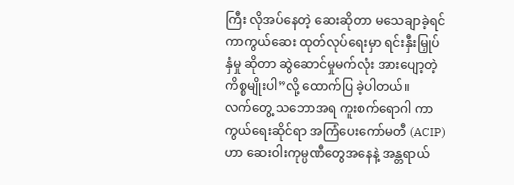ကြီး လိုအပ်နေတဲ့ ဆေးဆိုတာ မသေချာခဲ့ရင် ကာကွယ်ဆေး ထုတ်လုပ်ရေးမှာ ရင်းနှီးမြှုပ်နှံမှု ဆိုတာ ဆွဲဆောင်မှုမက်လုံး အားပျော့တဲ့ ကိစ္စမျိုးပါ”လို့ ထောက်ပြ ခဲ့ပါတယ်။
လက်တွေ့ သဘောအရ ကူးစက်ရောဂါ ကာကွယ်ရေးဆိုင်ရာ အကြံပေးကော်မတီ (ACIP) ဟာ ဆေးဝါးကုမ္ပဏီတွေအနေနဲ့ အန္တရာယ်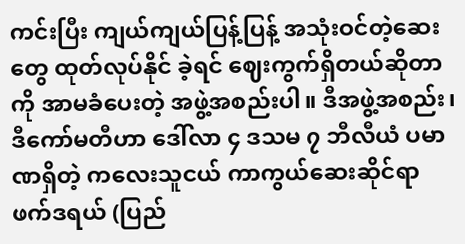ကင်းပြီး ကျယ်ကျယ်ပြန့်ပြန့် အသုံးဝင်တဲ့ဆေးတွေ ထုတ်လုပ်နိုင် ခဲ့ရင် ဈေးကွက်ရှိတယ်ဆိုတာကို အာမခံပေးတဲ့ အဖွဲ့အစည်းပါ။ ဒီအဖွဲ့အစည်း၊ ဒီကော်မတီဟာ ဒေါ်လာ ၄ ဒသမ ၇ ဘီလီယံ ပမာဏရှိတဲ့ ကလေးသူငယ် ကာကွယ်ဆေးဆိုင်ရာ ဖက်ဒရယ် (ပြည်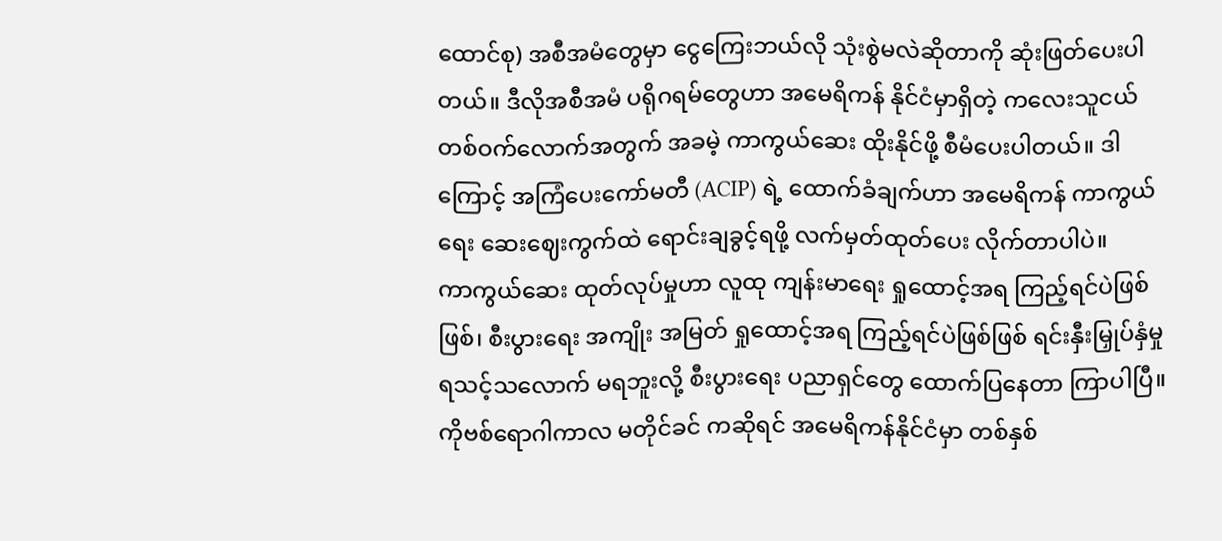ထောင်စု) အစီအမံတွေမှာ ငွေကြေးဘယ်လို သုံးစွဲမလဲဆိုတာကို ဆုံးဖြတ်ပေးပါတယ်။ ဒီလိုအစီအမံ ပရိုဂရမ်တွေဟာ အမေရိကန် နိုင်ငံမှာရှိတဲ့ ကလေးသူငယ် တစ်ဝက်လောက်အတွက် အခမဲ့ ကာကွယ်ဆေး ထိုးနိုင်ဖို့ စီမံပေးပါတယ်။ ဒါကြောင့် အကြံပေးကော်မတီ (ACIP) ရဲ့ ထောက်ခံချက်ဟာ အမေရိကန် ကာကွယ်ရေး ဆေးဈေးကွက်ထဲ ရောင်းချခွင့်ရဖို့ လက်မှတ်ထုတ်ပေး လိုက်တာပါပဲ။
ကာကွယ်ဆေး ထုတ်လုပ်မှုဟာ လူထု ကျန်းမာရေး ရှုထောင့်အရ ကြည့်ရင်ပဲဖြစ်ဖြစ်၊ စီးပွားရေး အကျိုး အမြတ် ရှုထောင့်အရ ကြည့်ရင်ပဲဖြစ်ဖြစ် ရင်းနှီးမြှုပ်နှံမှု ရသင့်သလောက် မရဘူးလို့ စီးပွားရေး ပညာရှင်တွေ ထောက်ပြနေတာ ကြာပါပြီ။ ကိုဗစ်ရောဂါကာလ မတိုင်ခင် ကဆိုရင် အမေရိကန်နိုင်ငံမှာ တစ်နှစ်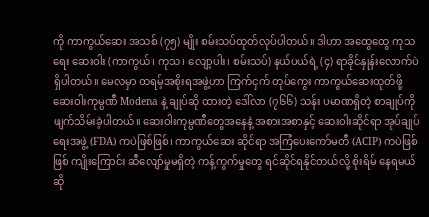ကို ကာကွယ်ဆေး အသစ် (၇၅) မျိုး စမ်းသပ်ထုတ်လုပ်ပါတယ်။ ဒါဟာ အထွေထွေ ကုသရေး ဆေးဝါး (ကာကွယ်၊ ကုသ၊ လျော့ပါး၊ စမ်းသပ်) နယ်ပယ်ရဲ့ (၄) ရာခိုင်နှုန်းလောက်ပဲ ရှိပါတယ်။ မေလမှာ ထရမ့်အစိုးရအဖွဲ့ဟာ ကြက်ငှက် တုပ်ကွေး ကာကွယ်ဆေးထုတ်ဖို့ ဆေးဝါးကုမ္ပဏီ Modena နဲ့ ချုပ်ဆို ထားတဲ့ ဒေါ်လာ (၇၆၆) သန်း ပမာဏရှိတဲ့ စာချုပ်ကို ဖျက်သိမ်းခဲ့ပါတယ်။ ဆေးဝါးကုမ္ပဏီတွေအနေနဲ့ အစားအစာနှင့် ဆေးဝါးဆိုင်ရာ အုပ်ချုပ်ရေးအဖွဲ့ (FDA) ကပဲဖြစ်ဖြစ်၊ ကာကွယ်ဆေး ဆိုင်ရာ အကြံပေးကော်မတီ (ACIP) ကပဲဖြစ်ဖြစ် ကျိုးကြောင်း ဆီလျော်မှုမရှိတဲ့ ကန့်ကွက်မှုတွေ ရင်ဆိုင်ရနိုင်တယ်လို့ စိုးရိမ် နေရမယ် ဆို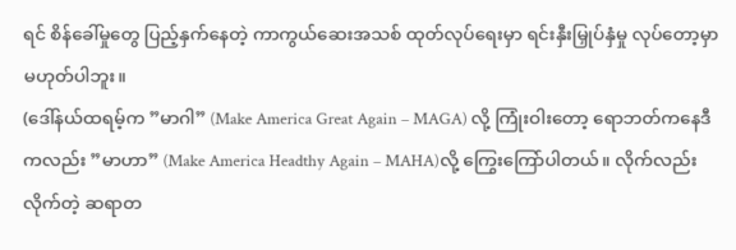ရင် စိန်ခေါ်မှုတွေ ပြည့်နှက်နေတဲ့ ကာကွယ်ဆေးအသစ် ထုတ်လုပ်ရေးမှာ ရင်းနှီးမြှုပ်နှံမှု လုပ်တော့မှာ မဟုတ်ပါဘူး။
(ဒေါ်နယ်ထရမ့်က ”မာဂါ” (Make America Great Again – MAGA) လို့ ကြုံးဝါးတော့ ရောဘတ်ကနေဒီကလည်း ”မာဟာ” (Make America Headthy Again – MAHA)လို့ ကြွေးကြော်ပါတယ်။ လိုက်လည်း လိုက်တဲ့ ဆရာတ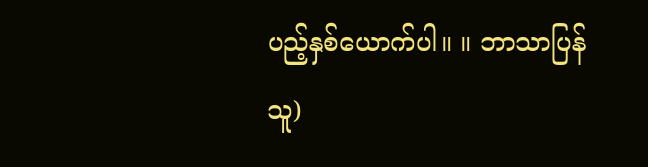ပည့်နှစ်ယောက်ပါ။ ။ ဘာသာပြန်သူ)